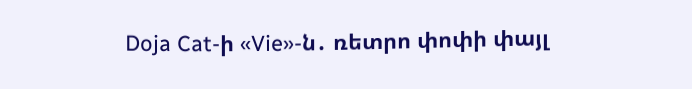Doja Cat-ի «Vie»-ն․ ռետրո փոփի փայլ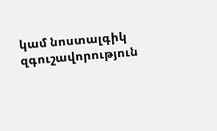կամ նոստալգիկ զգուշավորություն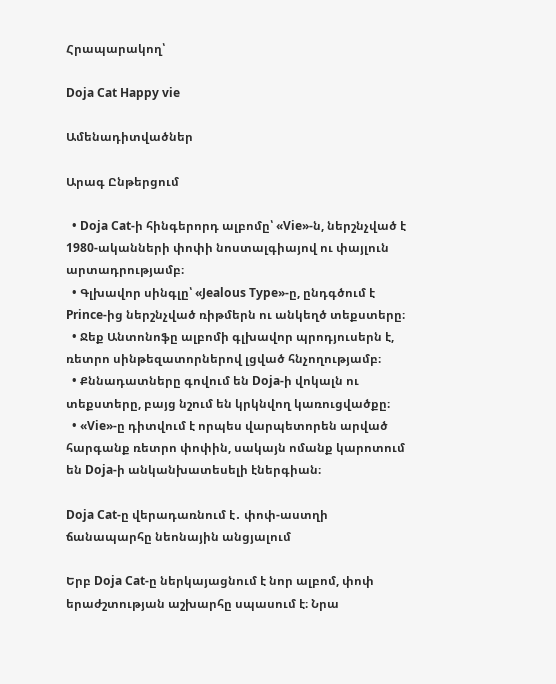Հրապարակող՝

Doja Cat Happy vie

Ամենադիտվածներ

Արագ Ընթերցում

  • Doja Cat-ի հինգերորդ ալբոմը՝ «Vie»-ն, ներշնչված է 1980-ականների փոփի նոստալգիայով ու փայլուն արտադրությամբ։
  • Գլխավոր սինգլը՝ «Jealous Type»-ը, ընդգծում է Prince-ից ներշնչված ռիթմերն ու անկեղծ տեքստերը։
  • Ջեք Անտոնոֆը ալբոմի գլխավոր պրոդյուսերն է, ռետրո սինթեզատորներով լցված հնչողությամբ։
  • Քննադատները գովում են Doja-ի վոկալն ու տեքստերը, բայց նշում են կրկնվող կառուցվածքը։
  • «Vie»-ը դիտվում է որպես վարպետորեն արված հարգանք ռետրո փոփին, սակայն ոմանք կարոտում են Doja-ի անկանխատեսելի էներգիան։

Doja Cat-ը վերադառնում է․ փոփ-աստղի ճանապարհը նեոնային անցյալում

Երբ Doja Cat-ը ներկայացնում է նոր ալբոմ, փոփ երաժշտության աշխարհը սպասում է։ Նրա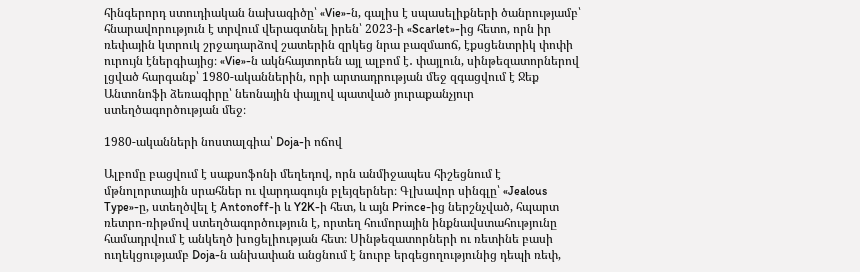հինգերորդ ստուդիական նախագիծը՝ «Vie»-ն, գալիս է սպասելիքների ծանրությամբ՝ հնարավորություն է տրվում վերագտնել իրեն՝ 2023-ի «Scarlet»-ից հետո, որն իր ռեփային կտրուկ շրջադարձով շատերին զրկեց նրա բազմաոճ, էքսցենտրիկ փոփի ուրույն էներգիայից։ «Vie»-ն ակնհայտորեն այլ ալբոմ է․ փայլուն, սինթեզատորներով լցված հարգանք՝ 1980-ականներին, որի արտադրության մեջ զգացվում է Ջեք Անտոնոֆի ձեռագիրը՝ նեոնային փայլով պատված յուրաքանչյուր ստեղծագործության մեջ։

1980-ականների նոստալգիա՝ Doja-ի ոճով

Ալբոմը բացվում է սաքսոֆոնի մեղեդով, որն անմիջապես հիշեցնում է մթնոլորտային սրահներ ու վարդագույն բլեյզերներ։ Գլխավոր սինգլը՝ «Jealous Type»-ը, ստեղծվել է Antonoff-ի և Y2K-ի հետ, և այն Prince-ից ներշնչված, հպարտ ռետրո-ռիթմով ստեղծագործություն է, որտեղ հումորային ինքնավստահությունը համադրվում է անկեղծ խոցելիության հետ։ Սինթեզատորների ու ռետինե բասի ուղեկցությամբ Doja-ն անխափան անցնում է նուրբ երգեցողությունից դեպի ռեփ,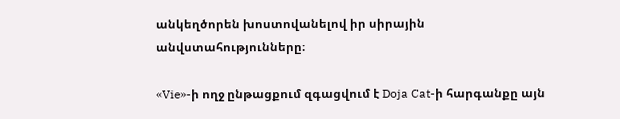անկեղծորեն խոստովանելով իր սիրային անվստահությունները։

«Vie»-ի ողջ ընթացքում զգացվում է Doja Cat-ի հարգանքը այն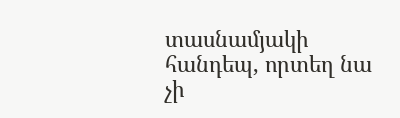տասնամյակի հանդեպ, որտեղ նա չի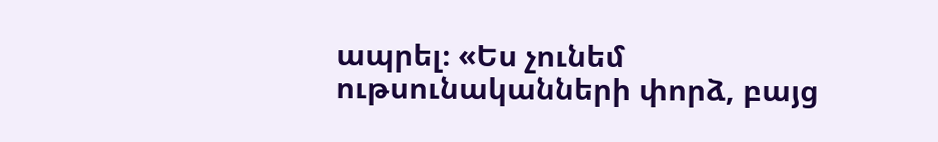ապրել։ «Ես չունեմ ութսունականների փորձ, բայց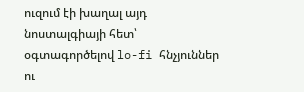ուզում էի խաղալ այդ նոստալգիայի հետ՝ օգտագործելով lo-fi հնչյուններ ու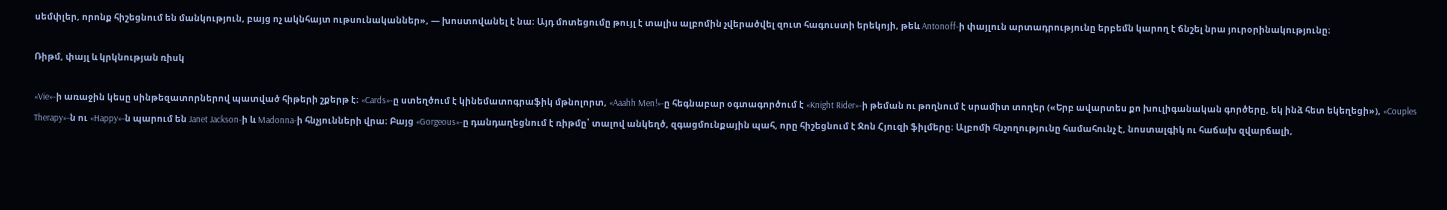սեմփլեր, որոնք հիշեցնում են մանկություն, բայց ոչ ակնհայտ ութսունականներ», — խոստովանել է նա։ Այդ մոտեցումը թույլ է տալիս ալբոմին չվերածվել զուտ հագուստի երեկոյի, թեև Antonoff-ի փայլուն արտադրությունը երբեմն կարող է ճնշել նրա յուրօրինակությունը։

Ռիթմ, փայլ և կրկնության ռիսկ

«Vie»-ի առաջին կեսը սինթեզատորներով պատված հիթերի շքերթ է։ «Cards»-ը ստեղծում է կինեմատոգրաֆիկ մթնոլորտ, «Aaahh Men!»-ը հեգնաբար օգտագործում է «Knight Rider»-ի թեման ու թողնում է սրամիտ տողեր («Երբ ավարտես քո խուլիգանական գործերը, եկ ինձ հետ եկեղեցի»), «Couples Therapy»-ն ու «Happy»-ն պարում են Janet Jackson-ի և Madonna-ի հնչյունների վրա։ Բայց «Gorgeous»-ը դանդաղեցնում է ռիթմը՝ տալով անկեղծ, զգացմունքային պահ, որը հիշեցնում է Ջոն Հյուզի ֆիլմերը։ Ալբոմի հնչողությունը համահունչ է, նոստալգիկ ու հաճախ զվարճալի,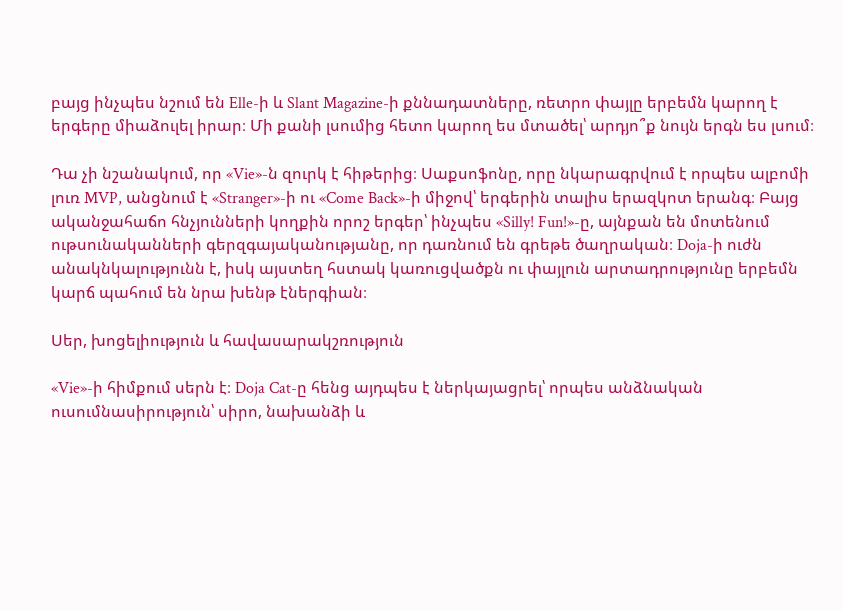բայց ինչպես նշում են Elle-ի և Slant Magazine-ի քննադատները, ռետրո փայլը երբեմն կարող է երգերը միաձուլել իրար։ Մի քանի լսումից հետո կարող ես մտածել՝ արդյո՞ք նույն երգն ես լսում։

Դա չի նշանակում, որ «Vie»-ն զուրկ է հիթերից։ Սաքսոֆոնը, որը նկարագրվում է որպես ալբոմի լուռ MVP, անցնում է «Stranger»-ի ու «Come Back»-ի միջով՝ երգերին տալիս երազկոտ երանգ։ Բայց ականջահաճո հնչյունների կողքին որոշ երգեր՝ ինչպես «Silly! Fun!»-ը, այնքան են մոտենում ութսունականների գերզգայականությանը, որ դառնում են գրեթե ծաղրական։ Doja-ի ուժն անակնկալությունն է, իսկ այստեղ հստակ կառուցվածքն ու փայլուն արտադրությունը երբեմն կարճ պահում են նրա խենթ էներգիան։

Սեր, խոցելիություն և հավասարակշռություն

«Vie»-ի հիմքում սերն է։ Doja Cat-ը հենց այդպես է ներկայացրել՝ որպես անձնական ուսումնասիրություն՝ սիրո, նախանձի և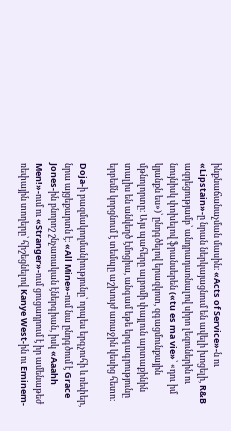ինքնաճանաչման մասին։ «Acts of Service»-ն ու «Lipstain»-ը նրան ներկայացնում են ավելի խոցելի, R&B ազդեցությամբ՝ անդրադառնալով սիրո լեզուներին ու նույնիսկ փոխելով ֆրանսերեն («tu es ma vie»՝ «դու իմ կյանքն ես»)՝ ընդգծելով երազկոտ, զգացմունքային մթնոլորտը։ Այս պահերը ալբոմի փայլուն արտաքինին տալիս են անկեղծ էմոցիա, անգամ եթե երգագրությունը երբեմն կորցնում է տեմպը աշխույժ առաջին կեսից հետո։

Doja-ի բազմակողմանիությունը՝ որպես երգչուհի և ռեփեր, նրա այցեքարտն է։ «All Mine»-ում նա ընդգծում է Grace Jones-ին բնորոշ շնչառական էներգիան, իսկ «Aaahh Men!»-ում ու «Stranger»-ում ցուցադրում է իր ամենաթեժ ռեփային տողերը՝ հիշեցնելով Kanye West-ին ու Eminem-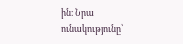ին։ Նրա ունակությունը՝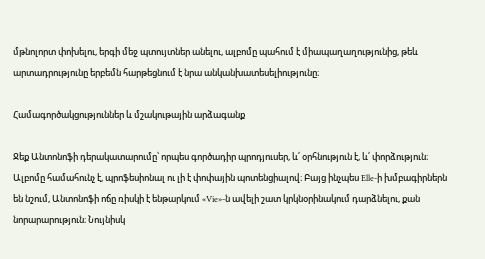մթնոլորտ փոխելու, երգի մեջ պտույտներ անելու, ալբոմը պահում է միապաղաղությունից, թեև արտադրությունը երբեմն հարթեցնում է նրա անկանխատեսելիությունը։

Համագործակցություններ և մշակութային արձագանք

Ջեք Անտոնոֆի դերակատարումը՝ որպես գործադիր պրոդյուսեր, և՛ օրհնություն է, և՛ փորձություն։ Ալբոմը համահունչ է, պրոֆեսիոնալ ու լի է փոփային պոտենցիալով։ Բայց ինչպես Elle-ի խմբագիրներն են նշում, Անտոնոֆի ոճը ռիսկի է ենթարկում «Vie»-ն ավելի շատ կրկնօրինակում դարձնելու, քան նորարարություն։ Նույնիսկ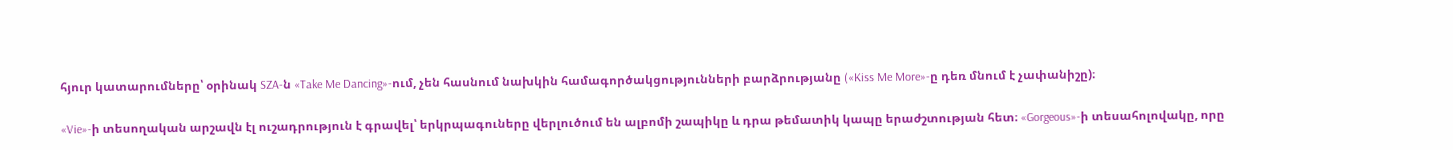հյուր կատարումները՝ օրինակ SZA-ն «Take Me Dancing»-ում, չեն հասնում նախկին համագործակցությունների բարձրությանը («Kiss Me More»-ը դեռ մնում է չափանիշը)։

«Vie»-ի տեսողական արշավն էլ ուշադրություն է գրավել՝ երկրպագուները վերլուծում են ալբոմի շապիկը և դրա թեմատիկ կապը երաժշտության հետ։ «Gorgeous»-ի տեսահոլովակը, որը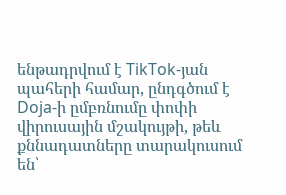ենթադրվում է TikTok-յան պահերի համար, ընդգծում է Doja-ի ըմբռնումը փոփի վիրուսային մշակույթի, թեև քննադատները տարակուսում են՝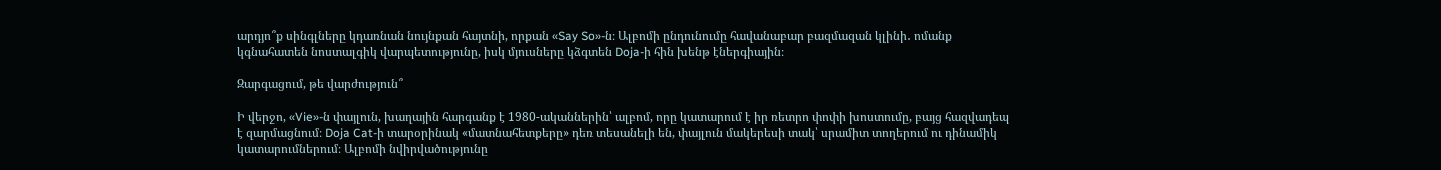արդյո՞ք սինգլները կդառնան նույնքան հայտնի, որքան «Say So»-ն։ Ալբոմի ընդունումը հավանաբար բազմազան կլինի․ ոմանք կգնահատեն նոստալգիկ վարպետությունը, իսկ մյուսները կձգտեն Doja-ի հին խենթ էներգիային։

Զարգացում, թե վարժություն՞

Ի վերջո, «Vie»-ն փայլուն, խաղային հարգանք է 1980-ականներին՝ ալբոմ, որը կատարում է իր ռետրո փոփի խոստումը, բայց հազվադեպ է զարմացնում։ Doja Cat-ի տարօրինակ «մատնահետքերը» դեռ տեսանելի են, փայլուն մակերեսի տակ՝ սրամիտ տողերում ու դինամիկ կատարումներում։ Ալբոմի նվիրվածությունը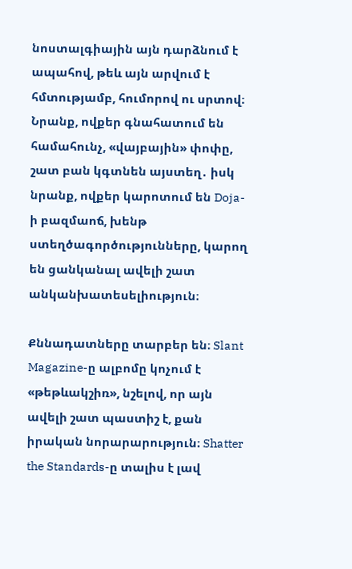նոստալգիային այն դարձնում է ապահով, թեև այն արվում է հմտությամբ, հումորով ու սրտով։ Նրանք, ովքեր գնահատում են համահունչ, «վայբային» փոփը, շատ բան կգտնեն այստեղ․ իսկ նրանք, ովքեր կարոտում են Doja-ի բազմաոճ, խենթ ստեղծագործությունները, կարող են ցանկանալ ավելի շատ անկանխատեսելիություն։

Քննադատները տարբեր են։ Slant Magazine-ը ալբոմը կոչում է «թեթևակշիռ», նշելով, որ այն ավելի շատ պաստիշ է, քան իրական նորարարություն։ Shatter the Standards-ը տալիս է լավ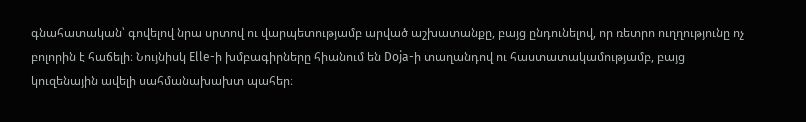գնահատական՝ գովելով նրա սրտով ու վարպետությամբ արված աշխատանքը, բայց ընդունելով, որ ռետրո ուղղությունը ոչ բոլորին է հաճելի։ Նույնիսկ Elle-ի խմբագիրները հիանում են Doja-ի տաղանդով ու հաստատակամությամբ, բայց կուզենային ավելի սահմանախախտ պահեր։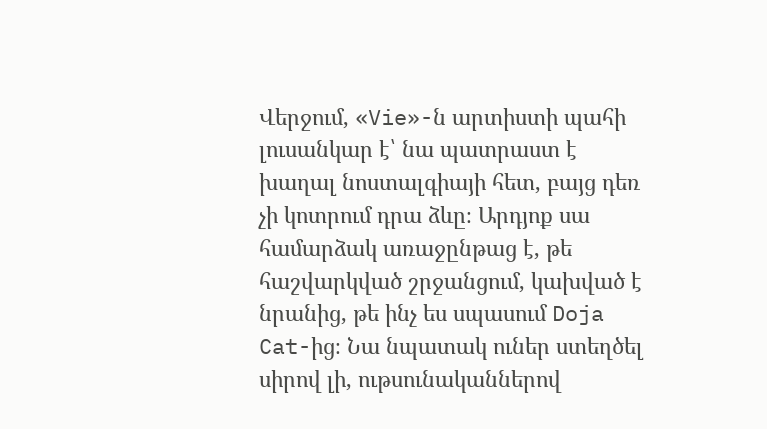Վերջում, «Vie»-ն արտիստի պահի լուսանկար է՝ նա պատրաստ է խաղալ նոստալգիայի հետ, բայց դեռ չի կոտրում դրա ձևը։ Արդյոք սա համարձակ առաջընթաց է, թե հաշվարկված շրջանցում, կախված է նրանից, թե ինչ ես սպասում Doja Cat-ից։ Նա նպատակ ուներ ստեղծել սիրով լի, ութսունականներով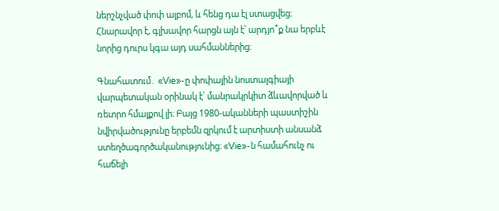ներշնչված փոփ ալբոմ, և հենց դա էլ ստացվեց։ Հնարավոր է, գլխավոր հարցն այն է՝ արդյո՞ք նա երբևէ նորից դուրս կգա այդ սահմաններից։

Գնահատում․ «Vie»-ը փոփային նոստալգիայի վարպետական օրինակ է՝ մանրակրկիտ ձևավորված և ռետրո հմայքով լի։ Բայց 1980-ականների պաստիշին նվիրվածությունը երբեմն զրկում է արտիստի անսանձ ստեղծագործականությունից։ «Vie»-ն համահունչ ու հաճելի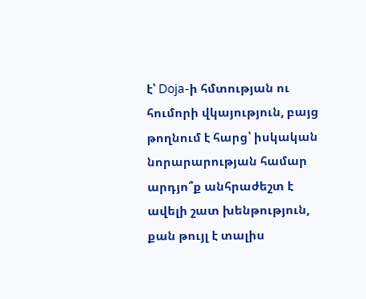է՝ Doja-ի հմտության ու հումորի վկայություն, բայց թողնում է հարց՝ իսկական նորարարության համար արդյո՞ք անհրաժեշտ է ավելի շատ խենթություն, քան թույլ է տալիս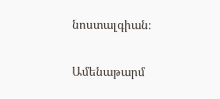նոստալգիան։

Ամենաթարմ